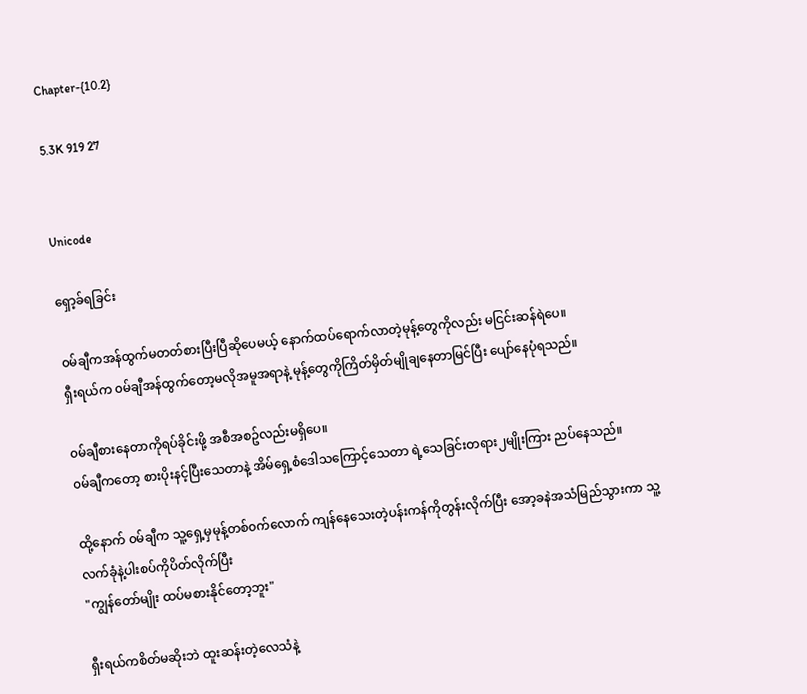Chapter-{10.2}

5.3K 919 27


Unicode

ရှော့ခ်ရခြင်း

၀မ်ချီကအန်ထွက်မတတ်စားပြီးပြီဆိုပေမယ့် နောက်ထပ်ရောက်လာတဲ့မုန့်တွေကိုလည်း မငြင်းဆန်ရဲပေ။
ရှီးရယ်က ၀မ်ချီအန်ထွက်တော့မလိုအမူအရာနဲ့ မုန့်တွေကိုကြိတ်မှိတ်မျိုချနေတာမြင်ပြီး ပျော်နေပုံရသည်။

၀မ်ချီစားနေတာကိုရပ်ခိုင်းဖို့ အစီအစဥ်လည်းမရှိပေ။
၀မ်ချီကတော့ စားပိုးနင့်ပြီးသေတာနဲ့ အိမ်ရှေ့စံဒေါသကြောင့်သေတာ ရဲ့သေခြင်းတရား၂မျိုးကြား ညပ်နေသည်။

ထို့နောက် ၀မ်ချီက သူ့ရှေ့မှမုန့်တစ်၀က်လောက် ကျန်နေသေးတဲ့ပန်းကန်ကိုတွန်းလိုက်ပြီး အော့ခနဲအသံမြည်သွားကာ သူ့လက်ခုံနဲ့ပါးစပ်ကိုပိတ်လိုက်ပြီး
"ကျွန်တော်မျိုး ထပ်မစားနိုင်တော့ဘူး"

ရှီးရယ်ကစိတ်မဆိုးဘဲ ထူးဆန်းတဲ့လေသံနဲ့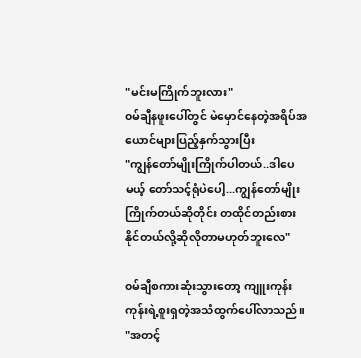"မင်းမကြိုက်ဘူးလား"
၀မ်ချီနဖူးပေါ်တွင် မဲမှောင်နေတဲ့အရိပ်အယောင်များပြည့်နှက်သွားပြီး
"ကျွန်တော်မျိုးကြိုက်ပါတယ်..ဒါပေမယ့် တော်သင့်ရုံပဲပေါ့...ကျွန်တော်မျိုးကြိုက်တယ်ဆိုတိုင်း တထိုင်တည်းစားနိုင်တယ်လို့ဆိုလိုတာမဟုတ်ဘူးလေ"

၀မ်ချီစကားဆုံးသွားတော့ ကျူးကုန်းကုန်းရဲ့စူးရှတဲ့အသံထွက်ပေါ်လာသည်။
"အတင့်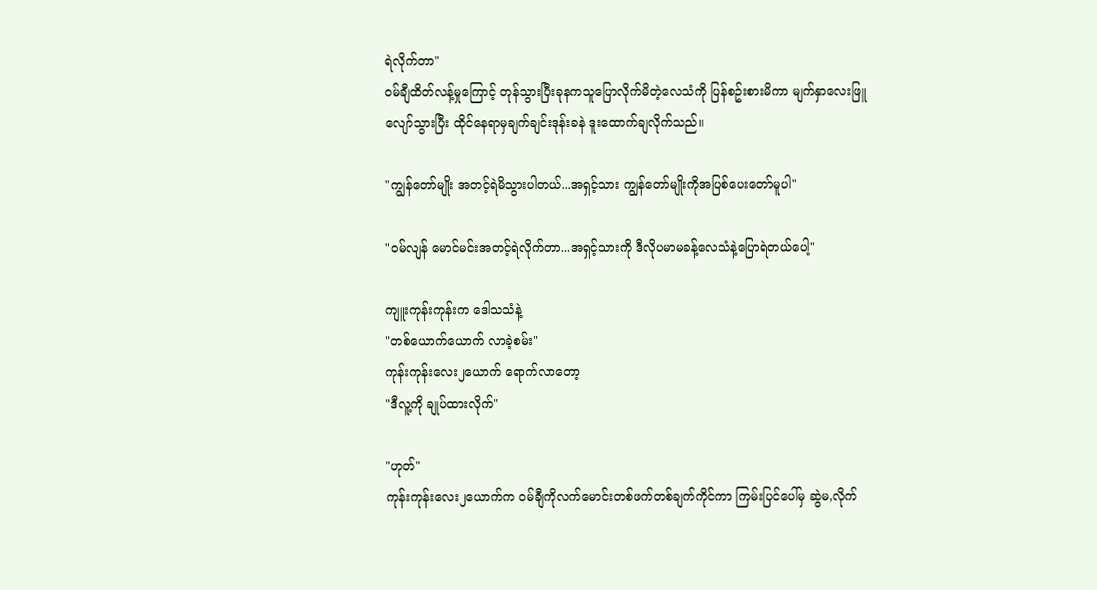ရဲလိုက်တာ"
၀မ်ချီထိတ်လန့်မှုကြောင့် တုန်သွားပြီးခုနကသူပြောလိုက်မိတဲ့လေသံကို ပြန်စဥ်းစားမိကာ မျက်နှာလေးဖြူလျော်သွားပြီး ထိုင်နေရာမှချက်ချင်းဒုန်းခနဲ ဒူးထောက်ချလိုက်သည်။

"ကျွန်တော်မျိုး အတင့်ရဲမိသွားပါတယ်...အရှင့်သား ကျွန်တော်မျိုးကိုအပြစ်ပေးတော်မူပါ"

"၀မ်လျန် မောင်မင်းအတင့်ရဲလိုက်တာ...အရှင့်သားကို ဒီလိုပမာမခန့်လေသံနဲ့ပြောရဲတယ်ပေါ့"

ကျူးကုန်းကုန်းက ဒေါသသံနဲ့
"တစ်ယောက်ယောက် လာခဲ့စမ်း"
ကုန်းကုန်းလေး၂ယောက် ရောက်လာတော့
"ဒီလူ့ကို ချုပ်ထားလိုက်"

"ဟုတ်"
ကုန်းကုန်းလေး၂ယောက်က ၀မ်ချီကိုလက်မောင်းတစ်ဖက်တစ်ချက်ကိုင်ကာ ကြမ်းပြင်ပေါ်မှ ဆွဲမ,လိုက်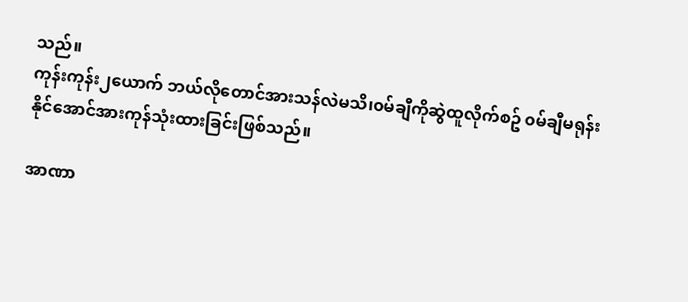သည်။
ကုန်းကုန်း၂ယောက် ဘယ်လိုတောင်အားသန်လဲမသိ၊၀မ်ချီကိုဆွဲထူလိုက်စဥ် ၀မ်ချီမရုန်းနိုင်အောင်အားကုန်သုံးထားခြင်းဖြစ်သည်။

အာဏာ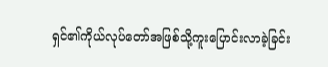ရှင်၏ကိုယ်လုပ်တော်အဖြစ်သို့ကူးပြောင်းလာခဲ့ခြင်း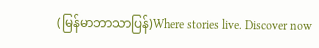(မြန်မာဘာသာပြန်)Where stories live. Discover now